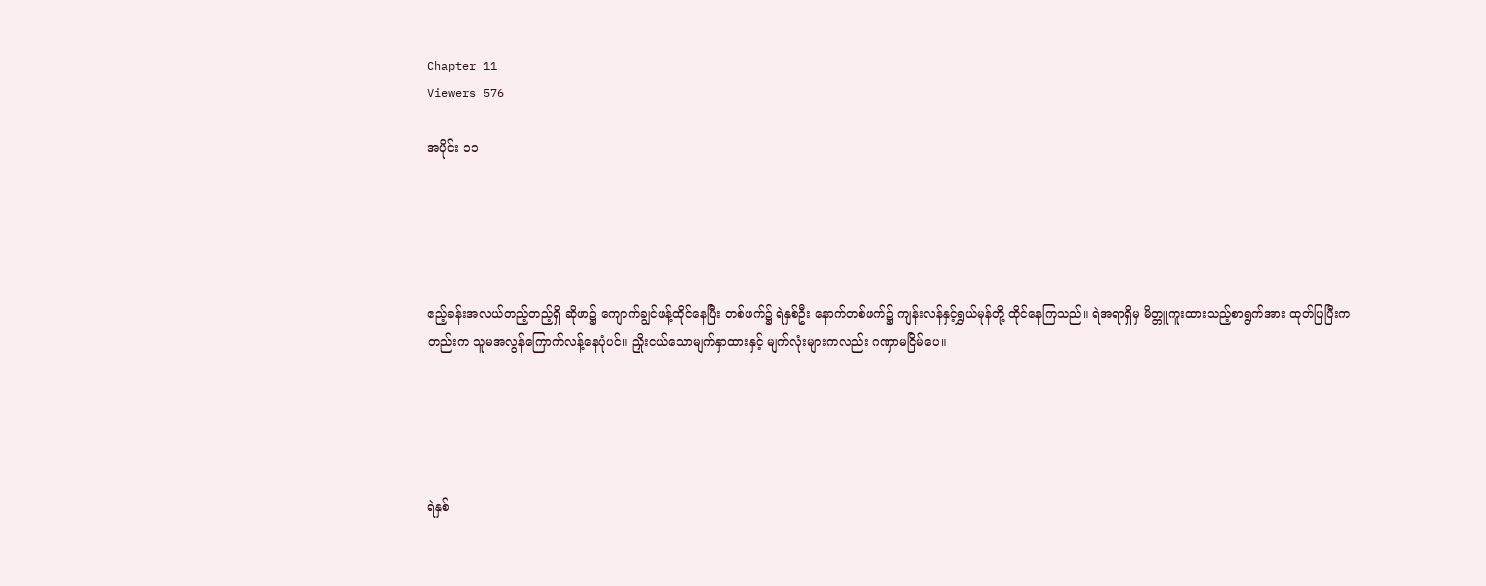Chapter 11
Viewers 576

အပိုင်း ၁၁





ဧည့်ခန်းအလယ်တည့်တည့်ရှိ ဆိုဖာ၌ ကျောက်ချွင်ဖန့်ထိုင်နေပြီး တစ်ဖက်၌ ရဲနှစ်ဦး နောက်တစ်ဖက်၌ ကျန်းလန်နှင့်ရွှယ်မုန်တို့ ထိုင်နေကြသည်။ ရဲအရာရှိမှ မိတ္တူကူးထားသည့်စာရွက်အား ထုတ်ပြပြီးကတည်းက သူမအလွန်ကြောက်လန့်နေပုံပင်။ ညှိုးငယ်သောမျက်နှာထားနှင့် မျက်လုံးများကလည်း ဂဏှာမငြိမ်ပေ။





ရဲနှစ်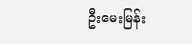ဦးမေးမြန်း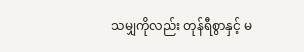သမျှကိုလည်း တုန်ရီစွာနှင့် မ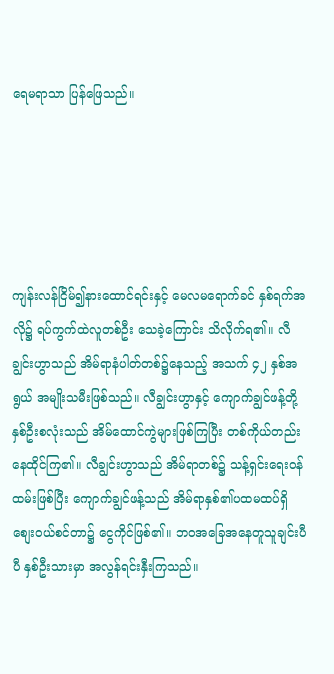ရေမရာသာ ပြန်ဖြေသည်။





ကျန်းလန်ငြိမ်၍နားထောင်ရင်းနှင့် မေလမရောက်ခင် နှစ်ရက်အလို၌ ရပ်ကွက်ထဲလူတစ်ဦး သေခဲ့ကြောင်း သိလိုက်ရ၏။ လီချွင်းဟွာသည် အိမ်ရာနံပါတ်တစ်၌နေသည့် အသက် ၄၂ နှစ်အရွယ် အမျိုးသမီးဖြစ်သည်။ လီချွင်းဟွာနှင့် ကျောက်ချွင်ဖန့်တို့ နှစ်ဦးစလုံးသည် အိမ်ထောင်ကွဲများဖြစ်ကြပြီး တစ်ကိုယ်တည်းနေထိုင်ကြ၏။ လီချွင်းဟွာသည် အိမ်ရာတစ်၌ သန့်ရှင်းရေးဝန်ထမ်းဖြစ်ပြီး ကျောက်ချွင်ဖန့်သည် အိမ်ရာနှစ်၏ပထမထပ်ရှိ စျေးဝယ်စင်တာ၌ ငွေကိုင်ဖြစ်၏။ ဘဝအခြေအနေတူသူချင်းပီပီ နှစ်ဦးသားမှာ အလွန်ရင်းနှီးကြသည်။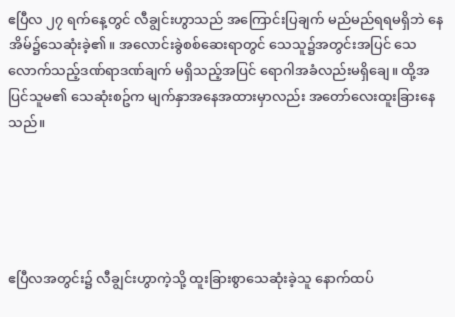ဧပြီလ ၂၇ ရက်နေ့တွင် လီချွင်းဟွာသည် အကြောင်းပြချက် မည်မည်ရရမရှိဘဲ နေအိမ်၌သေဆုံးခဲ့၏။ အလောင်းခွဲစစ်ဆေးရာတွင် သေသူ၌အတွင်းအပြင် သေလောက်သည့်ဒဏ်ရာဒဏ်ချက် မရှိသည့်အပြင် ရောဂါအခံလည်းမရှိချေ။ ထို့အပြင်သူမ၏ သေဆုံးစဥ်က မျက်နှာအနေအထားမှာလည်း အတော်လေးထူးခြားနေသည်။





ဧပြီလအတွင်း၌ လီချွင်းဟွာကဲ့သို့ ထူးခြားစွာသေဆုံးခဲ့သူ နောက်ထပ်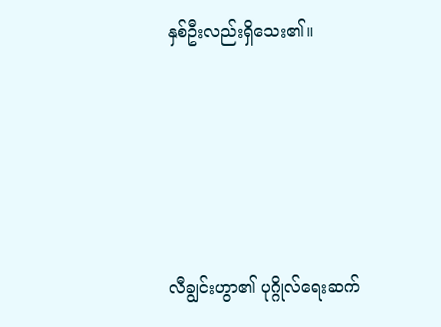နှစ်ဦးလည်းရှိသေး၏။





လီချွင်းဟွာ၏ ပုဂ္ဂိုလ်ရေးဆက်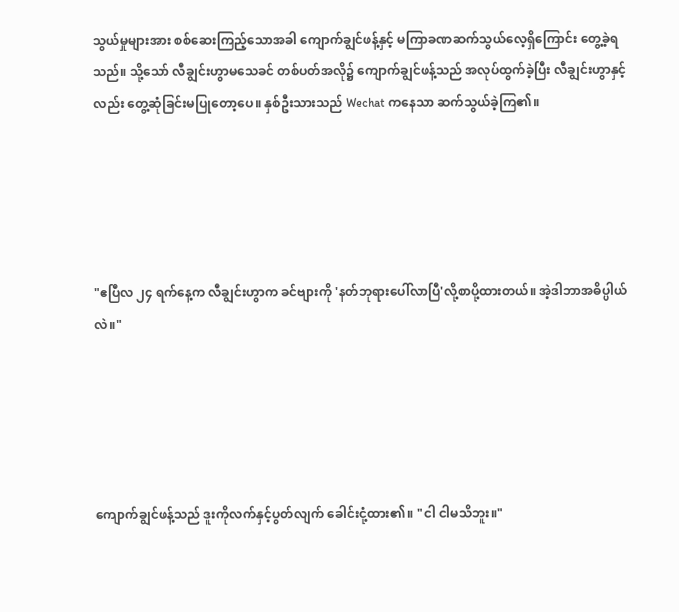သွယ်မှုများအား စစ်ဆေးကြည့်သောအခါ ကျောက်ချွင်ဖန့်နှင့် မကြာခဏဆက်သွယ်လေ့ရှိကြောင်း တွေ့ခဲ့ရသည်။ သို့သော် လီချွင်းဟွာမသေခင် တစ်ပတ်အလို၌ ကျောက်ချွင်ဖန့်သည် အလုပ်ထွက်ခဲ့ပြီး လီချွင်းဟွာနှင့်လည်း တွေ့ဆုံခြင်းမပြုတော့ပေ။ နှစ်ဦးသားသည် Wechat ကနေသာ ဆက်သွယ်ခဲ့ကြ၏။





"ဧပြီလ ၂၄ ရက်နေ့က လီချွင်းဟွာက ခင်ဗျားကို 'နတ်ဘုရားပေါ်လာပြီ'လို့စာပို့ထားတယ်။ အဲ့ဒါဘာအဓိပ္ပါယ်လဲ။"





ကျောက်ချွင်ဖန့်သည် ဒူးကိုလက်နှင့်ပွတ်လျက် ခေါင်းငုံ့ထား၏။ "ငါ ငါမသိဘူး။"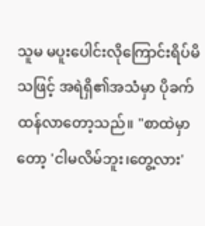သူမ မပူးပေါင်းလိုကြောင်းရိပ်မိသဖြင့် အရဲရှိ၏အသံမှာ ပိုခက်ထန်လာတော့သည်။ "စာထဲမှာတော့ 'ငါမလိမ်ဘူး၊တွေ့လား'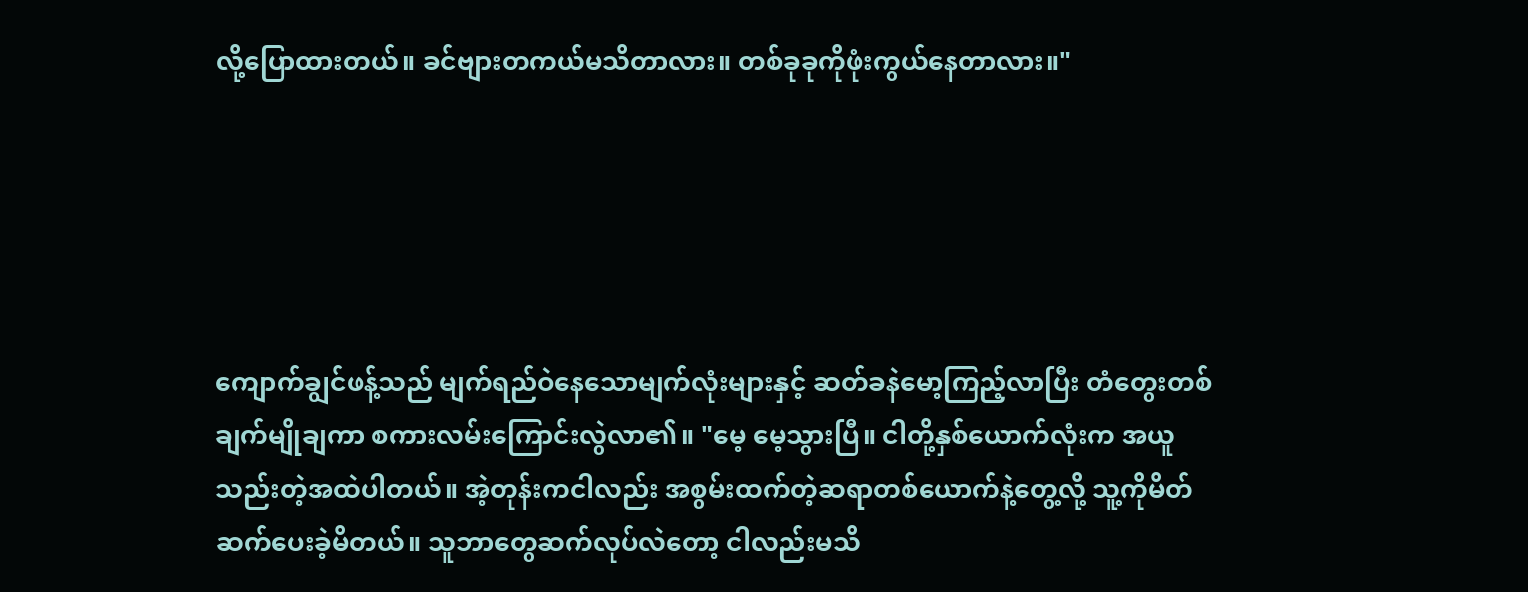လို့ပြောထားတယ်။ ခင်ဗျားတကယ်မသိတာလား။ တစ်ခုခုကိုဖုံးကွယ်နေတာလား။"





ကျောက်ချွင်ဖန့်သည် မျက်ရည်ဝဲနေသောမျက်လုံးများနှင့် ဆတ်ခနဲမော့ကြည့်လာပြီး တံတွေးတစ်ချက်မျိုချကာ စကားလမ်းကြောင်းလွဲလာ၏။ "မေ့ မေ့သွားပြီ။ ငါတို့နှစ်ယောက်လုံးက အယူသည်းတဲ့အထဲပါတယ်။ အဲ့တုန်းကငါလည်း အစွမ်းထက်တဲ့ဆရာတစ်ယောက်နဲ့တွေ့လို့ သူ့ကိုမိတ်ဆက်ပေးခဲ့မိတယ်။ သူဘာတွေဆက်လုပ်လဲတော့ ငါလည်းမသိ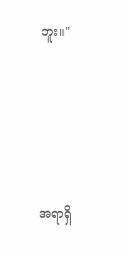ဘူး။"





အရာရှိ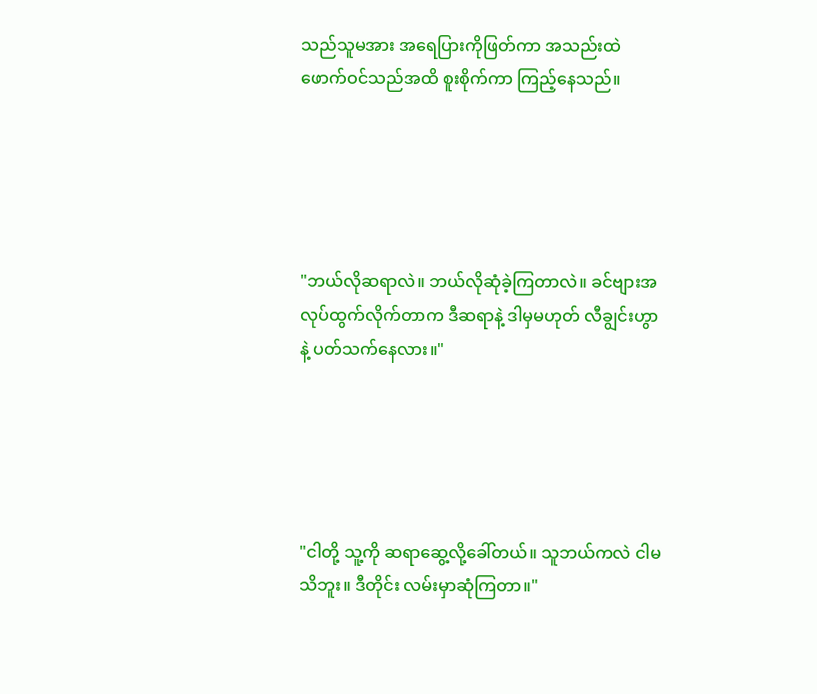သည်သူမအား အရေပြားကိုဖြတ်ကာ အသည်းထဲဖောက်ဝင်သည်အထိ စူးစိုက်ကာ ကြည့်နေသည်။





"ဘယ်လိုဆရာလဲ။ ဘယ်လိုဆုံခဲ့ကြတာလဲ။ ခင်ဗျားအလုပ်ထွက်လိုက်တာက ဒီဆရာနဲ့ ဒါမှမဟုတ် လီချွင်းဟွာနဲ့ ပတ်သက်နေလား။"





"ငါတို့ သူ့ကို ဆရာဆွေ့လို့ခေါ်တယ်။ သူဘယ်ကလဲ ငါမသိဘူး။ ဒီတိုင်း လမ်းမှာဆုံကြတာ။"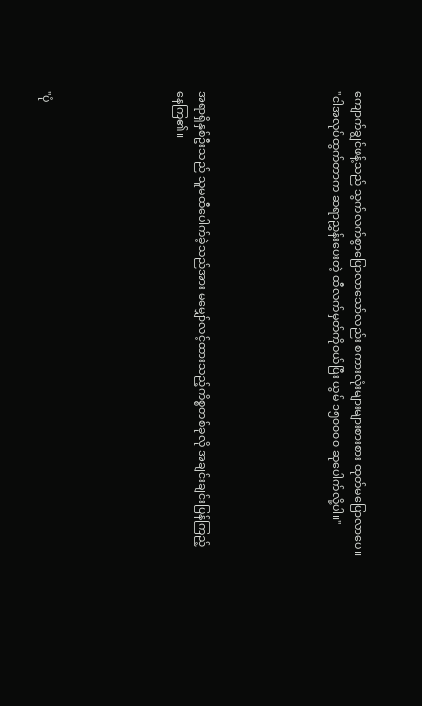ကျောက်ချွင်ဖန့်သည် သွက်လက်စွာပြောလာသော်လည်း စကားလုံးများများစားစား ထုတ်မပြောလာပေ။ "ငါအလုပ်ထွက်တာက ဆရာညွှန်းပေးတဲ့ ထီလက်မှတ်ကိုဝယ်ပြီး ယွမ် ၁၅၀၀၀၀ ဆုပေါက်လို့ပါ။"





အရာရှိနှစ်ဦးသည် သူမထီပေါက်ခဲ့သည်အား မမျှော်လင့်ထားသည့်ကိစ္စတစ်ခုလို အချင်းချင်းပြန်ကြည့်နေကြ၏။





"ပုံ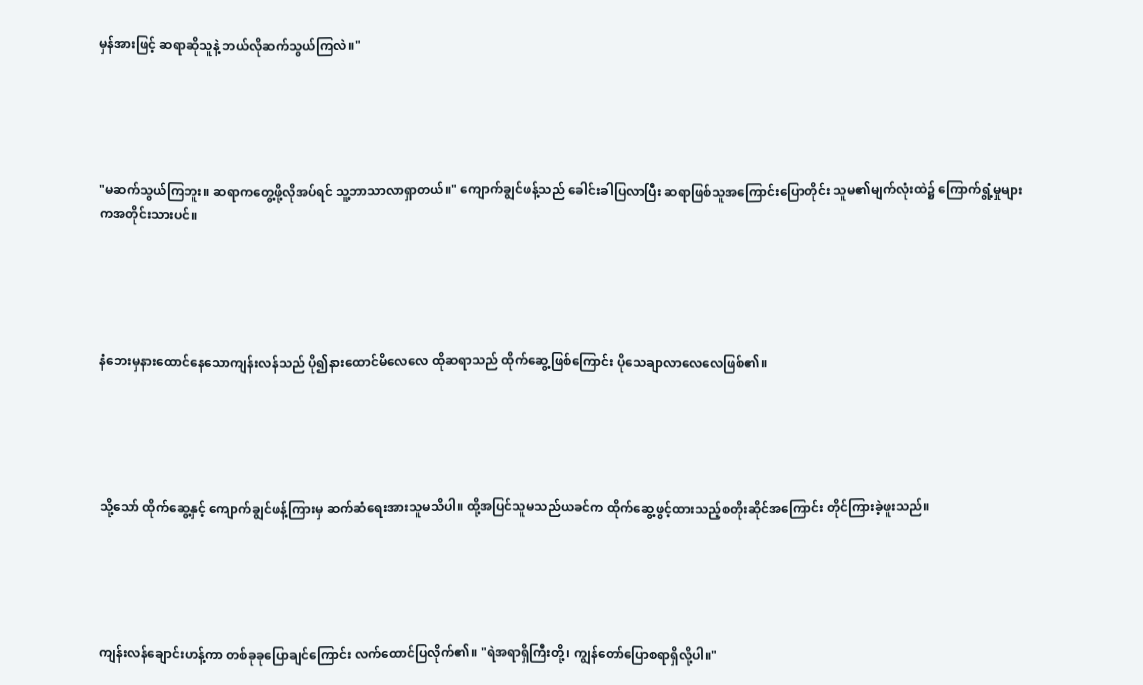မှန်အားဖြင့် ဆရာဆိုသူနဲ့ ဘယ်လိုဆက်သွယ်ကြလဲ။"





"မဆက်သွယ်ကြဘူး။ ဆရာကတွေ့ဖို့လိုအပ်ရင် သူ့ဘာသာလာရှာတယ်။" ကျောက်ချွင်ဖန့်သည် ခေါင်းခါပြလာပြီး ဆရာဖြစ်သူအကြောင်းပြောတိုင်း သူမ၏မျက်လုံးထဲ၌ ကြောက်ရွံ့မှုများကအတိုင်းသားပင်။





နံဘေးမှနားထောင်နေသောကျန်းလန်သည် ပို၍နားထောင်မိလေလေ ထိုဆရာသည် ထိုက်ဆွေ့ဖြစ်ကြောင်း ပိုသေချာလာလေလေဖြစ်၏။





သို့သော် ထိုက်ဆွေ့နှင့် ကျောက်ချွင်ဖန့်ကြားမှ ဆက်ဆံရေးအားသူမသိပါ။ ထို့အပြင်သူမသည်ယခင်က ထိုက်ဆွေ့ဖွင့်ထားသည့်စတိုးဆိုင်အကြောင်း တိုင်ကြားခဲ့ဖူးသည်။





ကျန်းလန်ချောင်းဟန့်ကာ တစ်ခုခုပြောချင်ကြောင်း လက်ထောင်ပြလိုက်၏။ "ရဲအရာရှိကြီးတို့၊ ကျွန်တော်ပြောစရာရှိလို့ပါ။"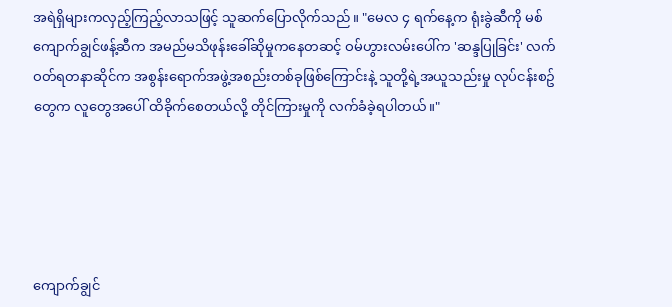အရဲရှိများကလှည့်ကြည့်လာသဖြင့် သူဆက်ပြောလိုက်သည်။ "မေလ ၄ ရက်နေ့က ရုံးခွဲဆီကို မစ်ကျောက်ချွင်ဖန့်ဆီက အမည်မသိဖုန်းခေါ်ဆိုမှုကနေတဆင့် ဝမ်ဟွားလမ်းပေါ်က 'ဆန္ဒပြုခြင်း' လက်ဝတ်ရတနာဆိုင်က အစွန်းရောက်အဖွဲ့အစည်းတစ်ခုဖြစ်ကြောင်းနဲ့ သူတို့ရဲ့အယူသည်းမှု လုပ်ငန်းစဥ်တွေက လူတွေအပေါ် ထိခိုက်စေတယ်လို့ တိုင်ကြားမှုကို လက်ခံခဲ့ရပါတယ်။"





ကျောက်ချွင်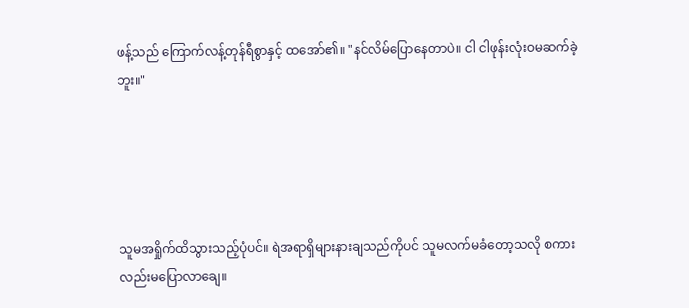ဖန့်သည် ကြောက်လန့်တုန်ရီစွာနှင့် ထအော်၏။ "နင်လိမ်ပြောနေတာပဲ။ ငါ ငါဖုန်းလုံးဝမဆက်ခဲ့ဘူး။"





သူမအရှိုက်ထိသွားသည့်ပုံပင်။ ရဲအရာရှိများနားချသည်ကိုပင် သူမလက်မခံတော့သလို စကားလည်းမပြောလာချေ။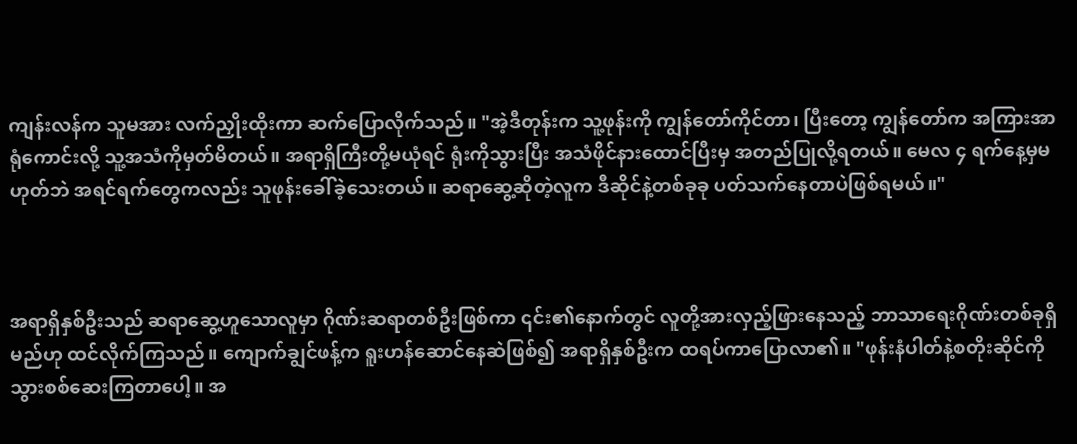ကျန်းလန်က သူမအား လက်ညှိုးထိုးကာ ဆက်ပြောလိုက်သည်။ "အဲ့ဒီတုန်းက သူ့ဖုန်းကို ကျွန်တော်ကိုင်တာ၊ ပြီးတော့ ကျွန်တော်က အကြားအာရုံကောင်းလို့ သူ့အသံကိုမှတ်မိတယ်။ အရာရှိကြီးတို့မယုံရင် ရုံးကိုသွားပြီး အသံဖိုင်နားထောင်ပြီးမှ အတည်ပြုလို့ရတယ်။ မေလ ၄ ရက်နေ့မှမဟုတ်ဘဲ အရင်ရက်တွေကလည်း သူဖုန်းခေါ်ခဲ့သေးတယ်။ ဆရာဆွေ့ဆိုတဲ့လူက ဒီဆိုင်နဲ့တစ်ခုခု ပတ်သက်နေတာပဲဖြစ်ရမယ်။"



အရာရှိနှစ်ဦးသည် ဆရာဆွေ့ဟူသောလူမှာ ဂိုဏ်းဆရာတစ်ဦးဖြစ်ကာ ၎င်း၏နောက်တွင် လူတို့အားလှည့်ဖြားနေသည့် ဘာသာရေးဂိုဏ်းတစ်ခုရှိမည်ဟု ထင်လိုက်ကြသည်။ ကျောက်ချွင်ဖန့်က ရူးဟန်ဆောင်နေဆဲဖြစ်၍ အရာရှိနှစ်ဦးက ထရပ်ကာပြောလာ၏။ "ဖုန်းနံပါတ်နဲ့စတိုးဆိုင်ကို သွားစစ်ဆေးကြတာပေါ့။ အ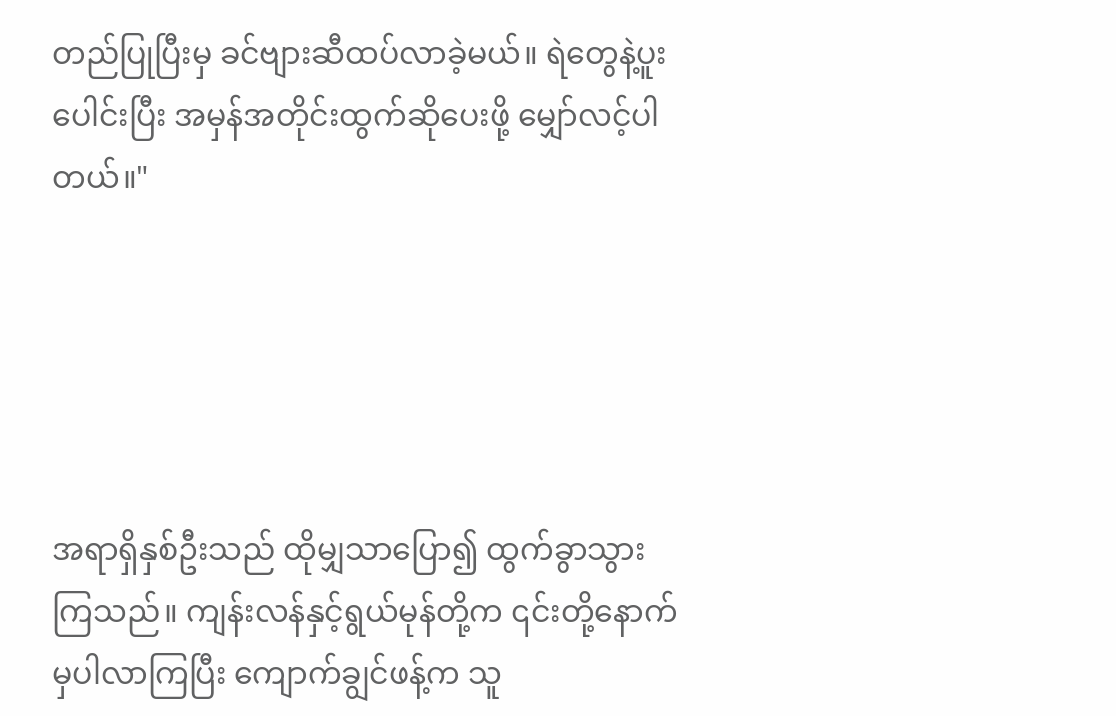တည်ပြုပြီးမှ ခင်ဗျားဆီထပ်လာခဲ့မယ်။ ရဲတွေနဲ့ပူးပေါင်းပြီး အမှန်အတိုင်းထွက်ဆိုပေးဖို့ မျှော်လင့်ပါတယ်။"





အရာရှိနှစ်ဦးသည် ထိုမျှသာပြော၍ ထွက်ခွာသွားကြသည်။ ကျန်းလန်နှင့်ရွယ်မုန်တို့က ၎င်းတို့နောက်မှပါလာကြပြီး ကျောက်ချွင်ဖန့်က သူ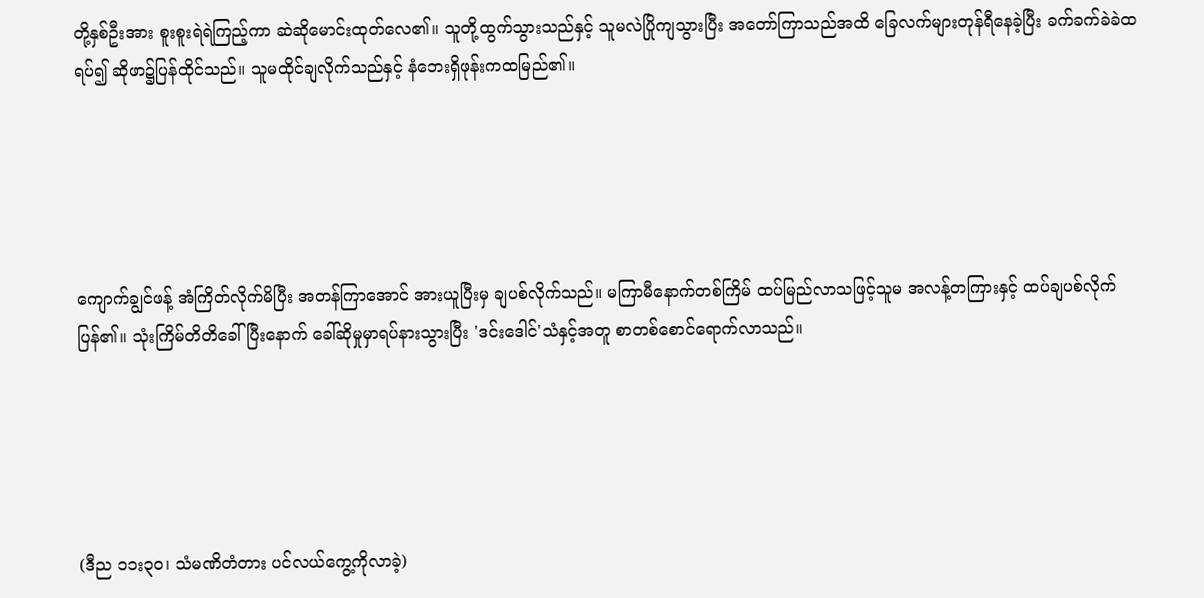တို့နှစ်ဦးအား စူးစူးရဲရဲကြည့်ကာ ဆဲဆိုမောင်းထုတ်လေ၏။ သူတို့ထွက်သွားသည်နှင့် သူမလဲပြိုကျသွားပြီး အတော်ကြာသည်အထိ ခြေလက်များတုန်ရီနေခဲ့ပြီး ခက်ခက်ခဲခဲထရပ်၍ ဆိုဖာ၌ပြန်ထိုင်သည်။ သူမထိုင်ချလိုက်သည်နှင့် နံဘေးရှိဖုန်းကထမြည်၏။





ကျောက်ချွင်ဖန့် အံကြိတ်လိုက်မိပြီး အတန်ကြာအောင် အားယူပြီးမှ ချပစ်လိုက်သည်။ မကြာမီနောက်တစ်ကြိမ် ထပ်မြည်လာသဖြင့်သူမ အလန့်တကြားနှင့် ထပ်ချပစ်လိုက်ပြန်၏။ သုံးကြိမ်တိတိခေါ်ပြီးနောက် ခေါ်ဆိုမှုမှာရပ်နားသွားပြီး 'ဒင်းဒေါင်'သံနှင့်အတူ စာတစ်စောင်ရောက်လာသည်။





(ဒီည ၁၁း၃၀၊ သံမဏိတံတား ပင်လယ်ကွေ့ကိုလာခဲ့)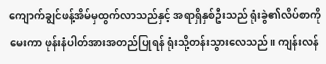ကျောက်ချွင်ဖန့်အိမ်မှထွက်လာသည်နှင့် အရာရှိနှစ်ဦးသည် ရုံးခွဲ၏လိပ်စာကိုမေးကာ ဖုန်းနံပါတ်အားအတည်ပြုရန် ရုံးသို့တန်းသွားလေသည်။ ကျန်းလန်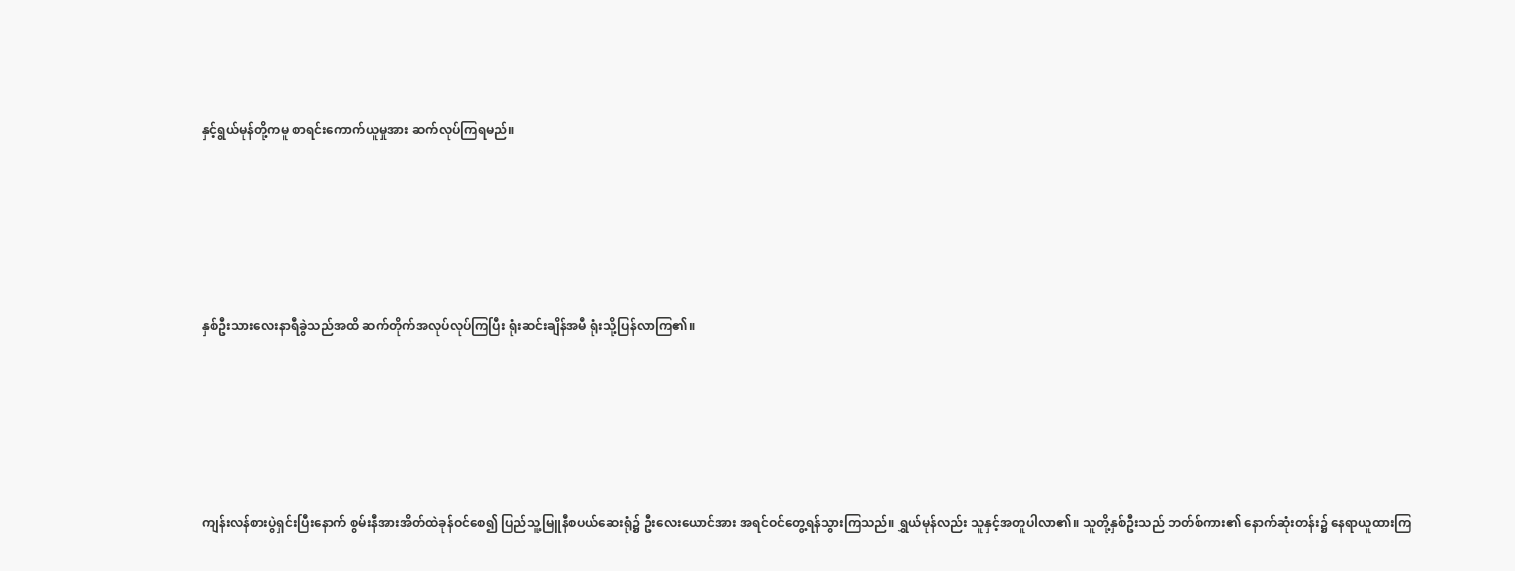နှင့်ရွယ်မုန်တို့ကမူ စာရင်းကောက်ယူမှုအား ဆက်လုပ်ကြရမည်။





နှစ်ဦးသားလေးနာရီခွဲသည်အထိ ဆက်တိုက်အလုပ်လုပ်ကြပြီး ရုံးဆင်းချိန်အမီ ရုံးသို့ပြန်လာကြ၏။





ကျန်းလန်စားပွဲရှင်းပြီးနောက် စွမ်းနီအားအိတ်ထဲခုန်ဝင်စေ၍ ပြည်သူ့မြူနီစပယ်ဆေးရုံ၌ ဦးလေးယောင်အား အရင်ဝင်တွေ့ရန်သွားကြသည်။ ရွှယ်မုန်လည်း သူနှင့်အတူပါလာ၏။ သူတို့နှစ်ဦးသည် ဘတ်စ်ကား၏ နောက်ဆုံးတန်း၌ နေရာယူထားကြ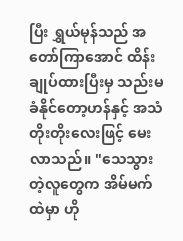ပြီး ရွှယ်မုန်သည် အတော်ကြာအောင် ထိန်းချုပ်ထားပြီးမှ သည်းမခံနိုင်တော့ဟန်နှင့် အသံတိုးတိုးလေးဖြင့် မေးလာသည်။ "သေသွားတဲ့လူတွေက အိမ်မက်ထဲမှာ ဟို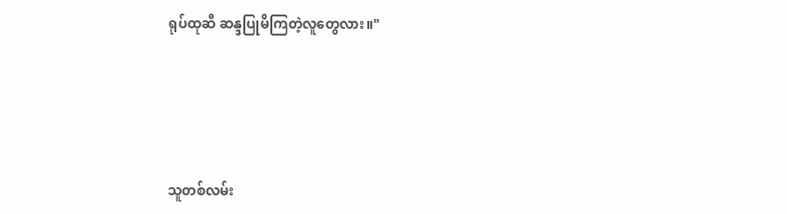ရုပ်ထုဆီ ဆန္ဒပြုမိကြတဲ့လူတွေလား။"





သူတစ်လမ်း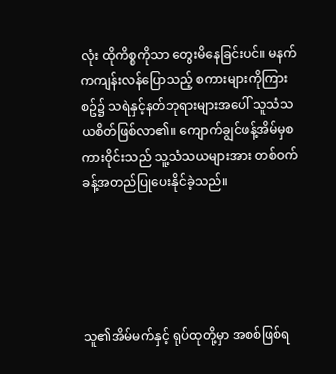လုံး ထိုကိစ္စကိုသာ တွေးမိနေခြင်းပင်။ မနက်ကကျန်းလန်ပြောသည့် စကားများကိုကြားစဥ်၌ သရဲနှင့်နတ်ဘုရားများအပေါ် သူသံသယစိတ်ဖြစ်လာ၏။ ကျောက်ချွင်ဖန့်အိမ်မှစကားဝိုင်းသည် သူ့သံသယများအား တစ်ဝက်ခန့်အတည်ပြုပေးနိုင်ခဲ့သည်။





သူ၏အိမ်မက်နှင့် ရုပ်ထုတို့မှာ အစစ်ဖြစ်ရ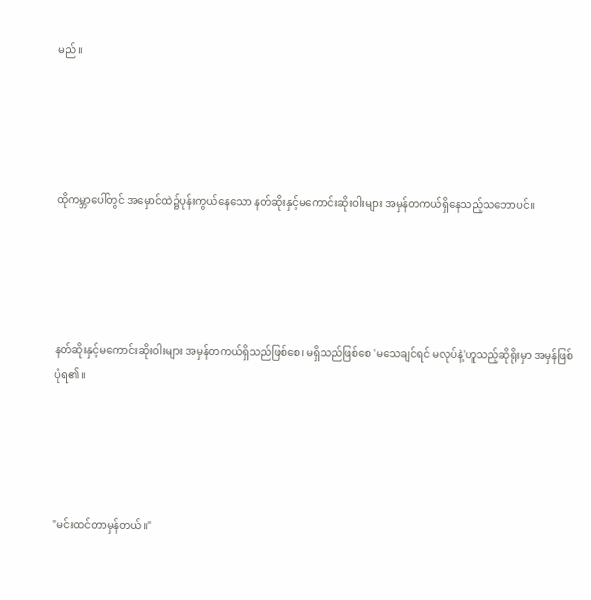မည်။





ထိုကမ္ဘာပေါ်တွင် အမှောင်ထဲ၌ပုန်းကွယ်နေသော နတ်ဆိုးနှင့်မကောင်းဆိုးဝါးများ အမှန်တကယ်ရှိနေသည့်သဘောပင်။





နတ်ဆိုးနှင့်မကောင်းဆိုးဝါးများ အမှန်တကယ်ရှိသည်ဖြစ်စေ၊ မရှိသည်ဖြစ်စေ 'မသေချင်ရင် မလုပ်နဲ့'ဟူသည့်ဆိုရိုးမှာ အမှန်ဖြစ်ပုံရ၏။





"မင်းထင်တာမှန်တယ်။"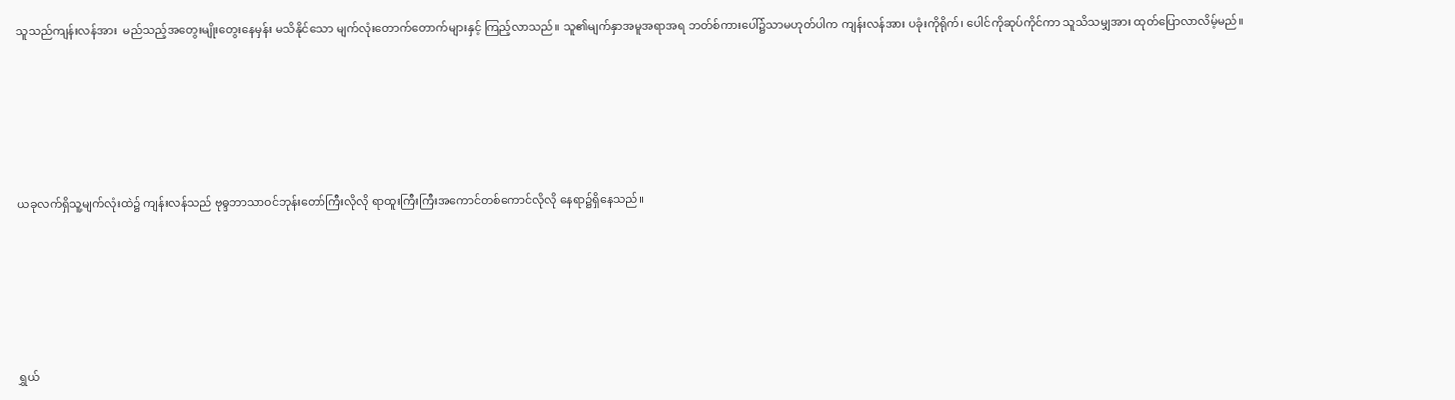သူသည်ကျန်းလန်အား  မည်သည့်အတွေးမျိုးတွေးနေမှန်း မသိနိုင်သော မျက်လုံးတောက်တောက်များနှင့် ကြည့်လာသည်။ သူ၏မျက်နှာအမူအရာအရ ဘတ်စ်ကားပေါ်၌သာမဟုတ်ပါက ကျန်းလန်အား ပခုံးကိုရိုက်၊ ပေါင်ကိုဆုပ်ကိုင်ကာ သူသိသမျှအား ထုတ်ပြောလာလိမ့်မည်။





ယခုလက်ရှိသူ့မျက်လုံးထဲ၌ ကျန်းလန်သည် ဗုဓ္ဒဘာသာဝင်ဘုန်းတော်ကြီးလိုလို ရာထူးကြီးကြီးအကောင်တစ်ကောင်လိုလို နေရာ၌ရှိနေသည်။





ရွှယ်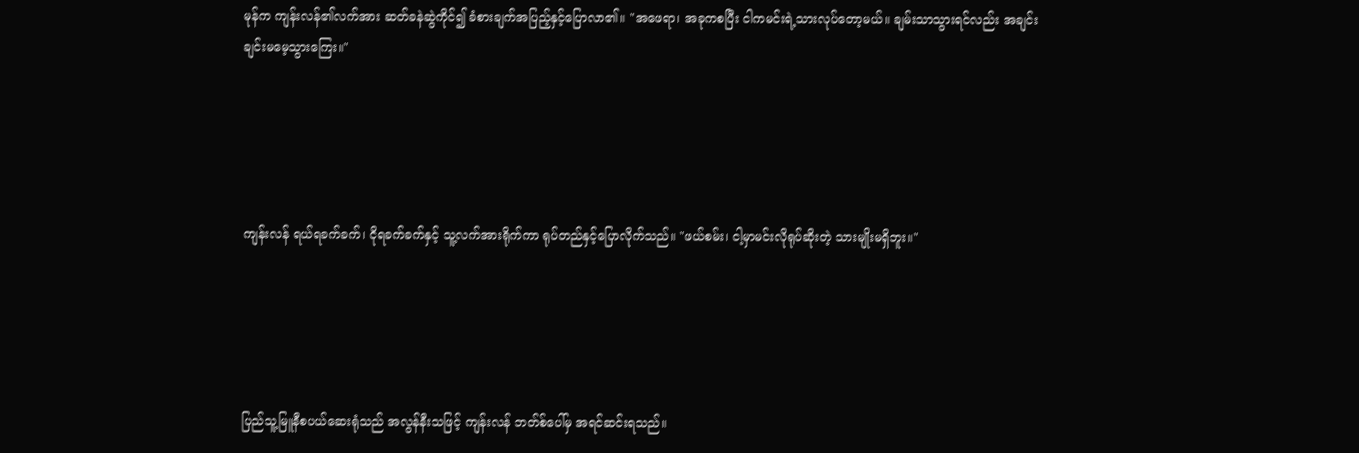မုန်က ကျန်းလန်၏လက်အား ဆတ်ခနဲဆွဲကိုင်၍ ခံစားချက်အပြည့်နှင့်ပြောလာ၏။ "အဖေရာ၊ အခုကစပြီး ငါကမင်းရဲ့သားလုပ်တော့မယ်။ ချမ်းသာသွားရင်လည်း အချင်းချင်းမမေ့သွားကြေး။"





ကျန်းလန် ရယ်ရခက်ခက်၊ ငိုရခက်ခက်နှင့် သူ့လက်အားရိုက်ကာ ရုပ်တည်နှင့်ပြောလိုက်သည်။ "ဖယ်စမ်း၊ ငါ့မှာမင်းလိုရုပ်ဆိုးတဲ့ သားမျိုးမရှိဘူး။"





ပြည်သူ့မြူနီစပယ်ဆေးရုံသည် အလွန်နီးသဖြင့် ကျန်းလန် ဘတ်စ်ပေါ်မှ အရင်ဆင်းရသည်။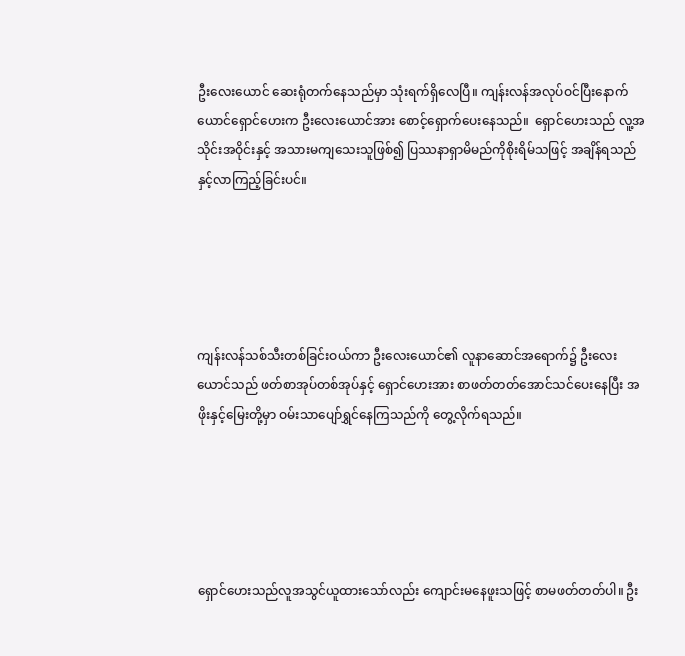ဦးလေးယောင် ဆေးရုံတက်နေသည်မှာ သုံးရက်ရှိလေပြီ။ ကျန်းလန်အလုပ်ဝင်ပြီးနောက် ယောင်ရှောင်ဟေးက ဦးလေးယောင်အား စောင့်ရှောက်ပေးနေသည်။  ရှောင်ဟေးသည် လူ့အသိုင်းအဝိုင်းနှင့် အသားမကျသေးသူဖြစ်၍ ပြဿနာရှာမိမည်ကိုစိုးရိမ်သဖြင့် အချိန်ရသည်နှင့်လာကြည့်ခြင်းပင်။





ကျန်းလန်သစ်သီးတစ်ခြင်းဝယ်ကာ ဦးလေးယောင်၏ လူနာဆောင်အရောက်၌ ဦးလေးယောင်သည် ဖတ်စာအုပ်တစ်အုပ်နှင့် ရှောင်ဟေးအား စာဖတ်တတ်အောင်သင်ပေးနေပြီး အဖိုးနှင့်မြေးတို့မှာ ဝမ်းသာပျော်ရွှင်နေကြသည်ကို တွေ့လိုက်ရသည်။





ရှောင်ဟေးသည်လူအသွင်ယူထားသော်လည်း ကျောင်းမနေဖူးသဖြင့် စာမဖတ်တတ်ပါ။ ဦး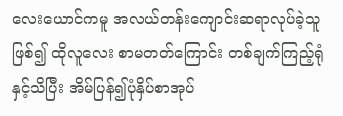လေးယောင်ကမူ အလယ်တန်းကျောင်းဆရာလုပ်ခဲ့သူဖြစ်၍ ထိုလူလေး စာမတတ်ကြောင်း တစ်ချက်ကြည့်ရုံနှင့်သိပြီး အိမ်ပြန်၍ပုံနှိပ်စာအုပ်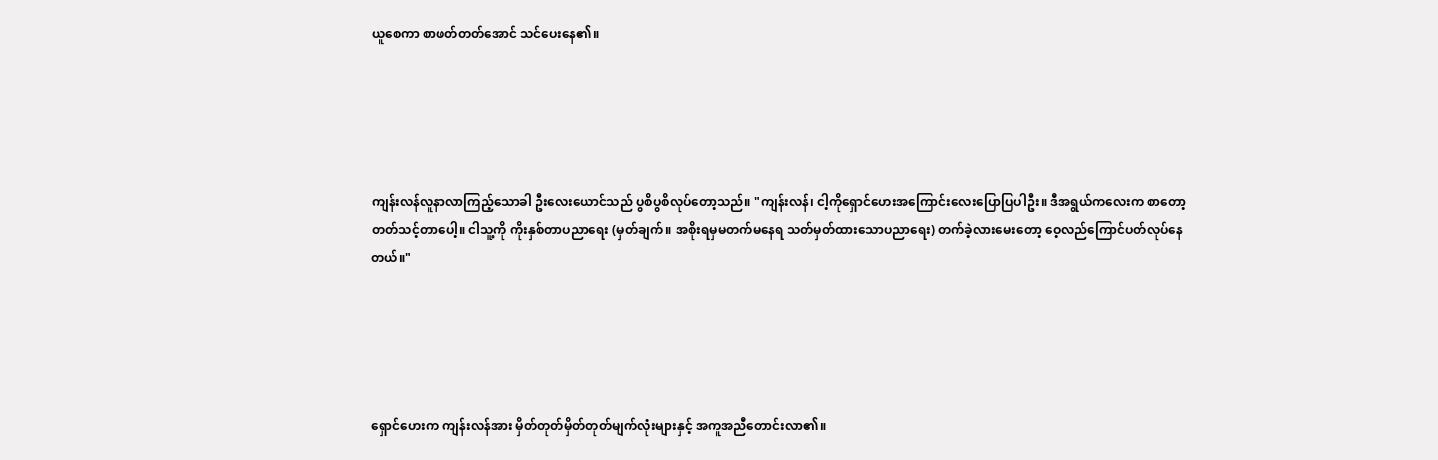ယူစေကာ စာဖတ်တတ်အောင် သင်ပေးနေ၏။





ကျန်းလန်လူနာလာကြည့်သောခါ ဦးလေးယောင်သည် ပွစိပွစိလုပ်တော့သည်။ "ကျန်းလန်၊ ငါ့ကိုရှောင်ဟေးအကြောင်းလေးပြောပြပါဦး။ ဒီအရွယ်ကလေးက စာတော့တတ်သင့်တာပေါ့။ ငါသူ့ကို ကိုးနှစ်တာပညာရေး (မှတ်ချက်။ အစိုးရမှမတက်မနေရ သတ်မှတ်ထားသောပညာရေး) တက်ခဲ့လားမေးတော့ ဝေ့လည်ကြောင်ပတ်လုပ်နေတယ်။"





ရှောင်ဟေးက ကျန်းလန်အား မှိတ်တုတ်မှိတ်တုတ်မျက်လုံးများနှင့် အကူအညီတောင်းလာ၏။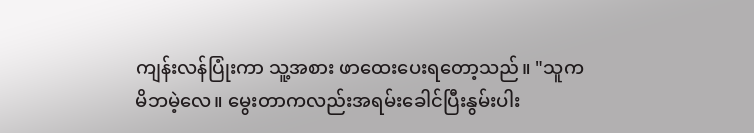ကျန်းလန်ပြုံးကာ သူ့အစား ဖာထေးပေးရတော့သည်။ "သူကမိဘမဲ့လေ။ မွေးတာကလည်းအရမ်းခေါင်ပြီးနွမ်းပါး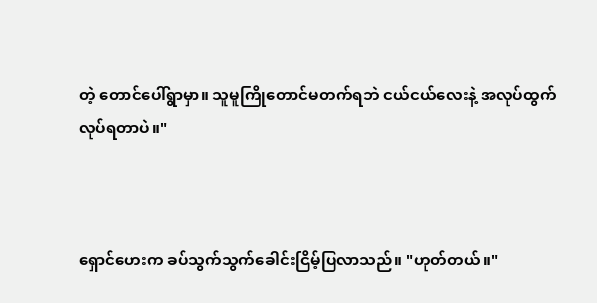တဲ့ တောင်ပေါ်ရွာမှာ။ သူမူကြိုတောင်မတက်ရဘဲ ငယ်ငယ်လေးနဲ့ အလုပ်ထွက်လုပ်ရတာပဲ။"



ရှောင်ဟေးက ခပ်သွက်သွက်ခေါင်းငြိမ့်ပြလာသည်။ "ဟုတ်တယ်။"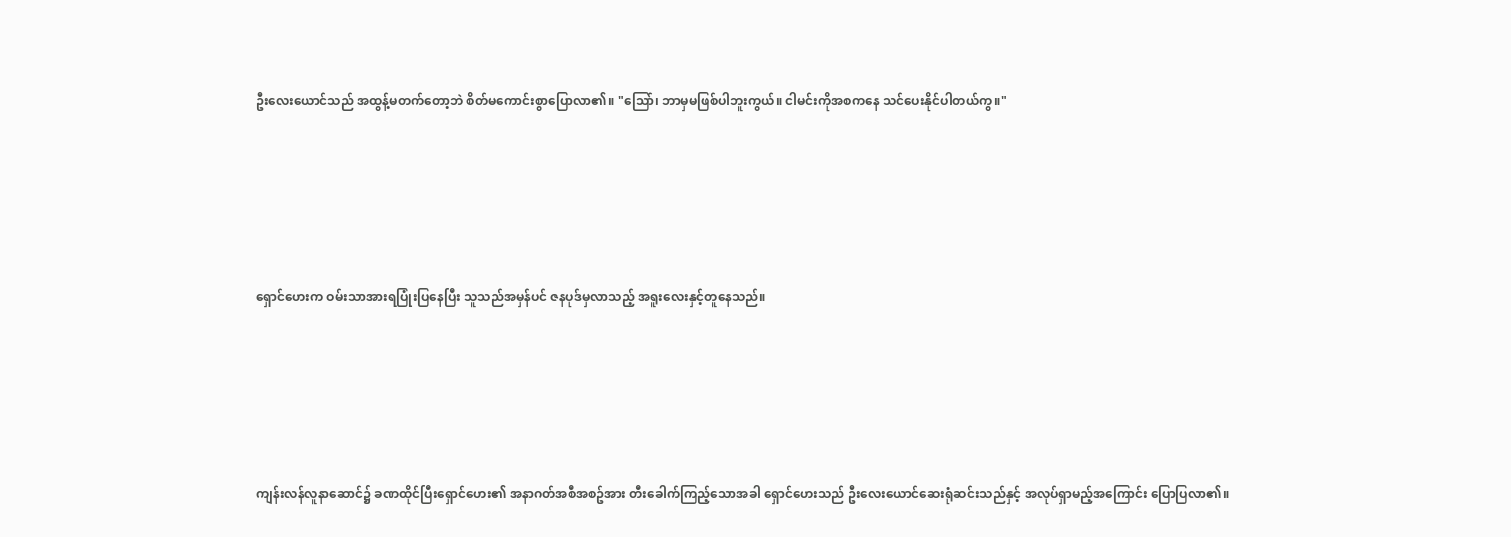ဦးလေးယောင်သည် အထွန့်မတက်တော့ဘဲ စိတ်မကောင်းစွာပြောလာ၏။ "သြော်၊ ဘာမှမဖြစ်ပါဘူးကွယ်။ ငါမင်းကိုအစကနေ သင်ပေးနိုင်ပါတယ်ကွ။"





ရှောင်ဟေးက ဝမ်းသာအားရပြုံးပြနေပြီး သူသည်အမှန်ပင် ဇနပုဒ်မှလာသည့် အရူးလေးနှင့်တူနေသည်။





ကျန်းလန်လူနာဆောင်၌ ခဏထိုင်ပြီးရှောင်ဟေး၏ အနာဂတ်အစီအစဥ်အား တီးခေါက်ကြည့်သောအခါ ရှောင်ဟေးသည် ဦးလေးယောင်ဆေးရုံဆင်းသည်နှင့် အလုပ်ရှာမည့်အကြောင်း ပြောပြလာ၏။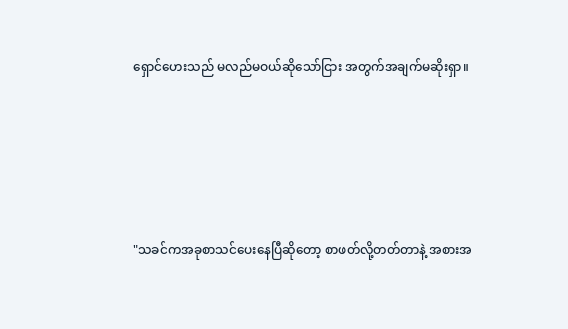ရှောင်ဟေးသည် မလည်မဝယ်ဆိုသော်ငြား အတွက်အချက်မဆိုးရှာ။





"သခင်ကအခုစာသင်ပေးနေပြီဆိုတော့ စာဖတ်လို့တတ်တာနဲ့ အစားအ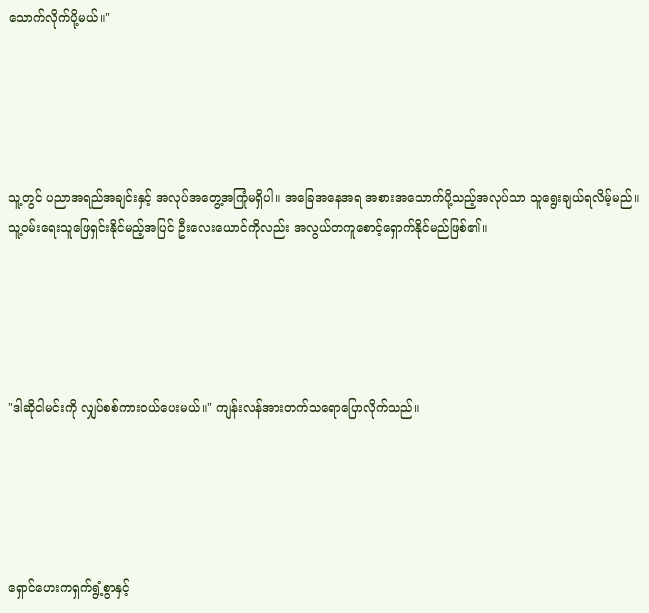သောက်လိုက်ပို့မယ်။"





သူ့တွင် ပညာအရည်အချင်းနှင့် အလုပ်အတွေ့အကြုံမရှိပါ။ အခြေအနေအရ အစားအသောက်ပို့သည့်အလုပ်သာ သူရွေးချယ်ရလိမ့်မည်။ သူ့ဝမ်းရေးသူဖြေရှင်းနိုင်မည့်အပြင် ဦးလေးယောင်ကိုလည်း အလွယ်တကူစောင့်ရှောက်နိုင်မည်ဖြစ်၏။





"ဒါဆိုငါမင်းကို လျှပ်စစ်ကားဝယ်ပေးမယ်။" ကျန်းလန်အားတက်သရောပြောလိုက်သည်။





ရှောင်ဟေးကရှက်ရွံ့စွာနှင့်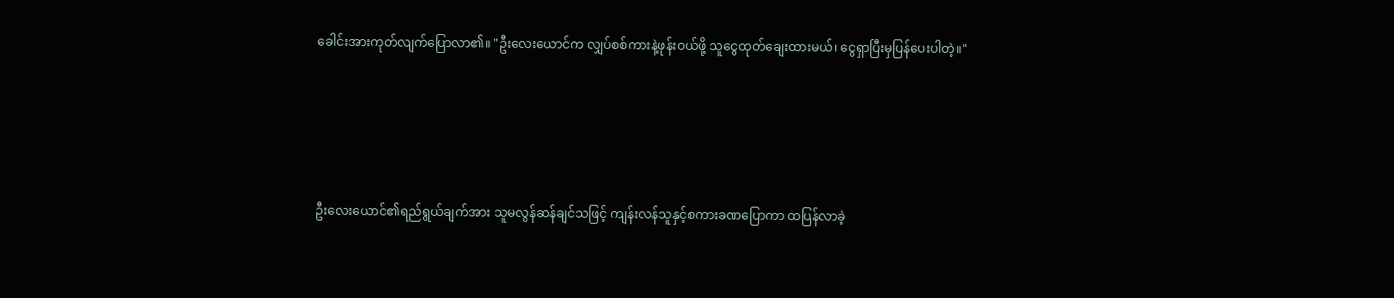ခေါင်းအားကုတ်လျက်ပြောလာ၏။ "ဦးလေးယောင်က လျှပ်စစ်ကားနဲ့ဖုန်းဝယ်ဖို့ သူငွေထုတ်ချေးထားမယ်၊ ငွေရှာပြီးမှပြန်ပေးပါတဲ့။"





ဦးလေးယောင်၏ရည်ရွယ်ချက်အား သူမလွန်ဆန်ချင်သဖြင့် ကျန်းလန်သူနှင့်စကားခဏပြောကာ ထပြန်လာခဲ့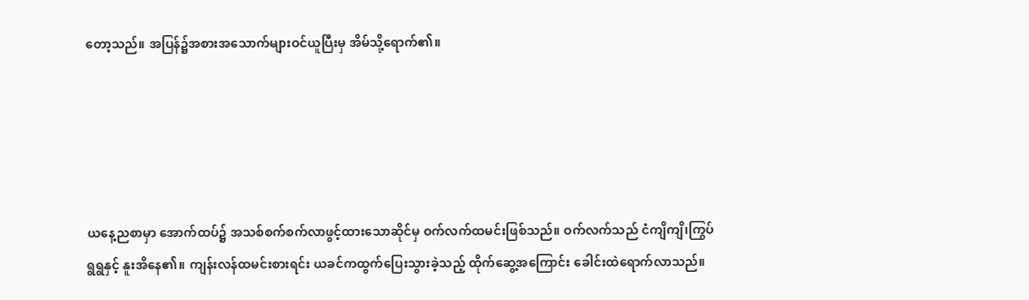တော့သည်။ အပြန်၌အစားအသောက်များဝင်ယူပြီးမှ အိမ်သို့ရောက်၏။





ယနေ့ညစာမှာ အောက်ထပ်၌ အသစ်စက်စက်လာဖွင့်ထားသောဆိုင်မှ ဝက်လက်ထမင်းဖြစ်သည်။ ဝက်လက်သည် ငံကျိကျိ၊ကြွပ်ရွရွနှင့် နူးအိနေ၏။ ကျန်းလန်ထမင်းစားရင်း ယခင်ကထွက်ပြေးသွားခဲ့သည့် ထိုက်ဆွေ့အကြောင်း ခေါင်းထဲရောက်လာသည်။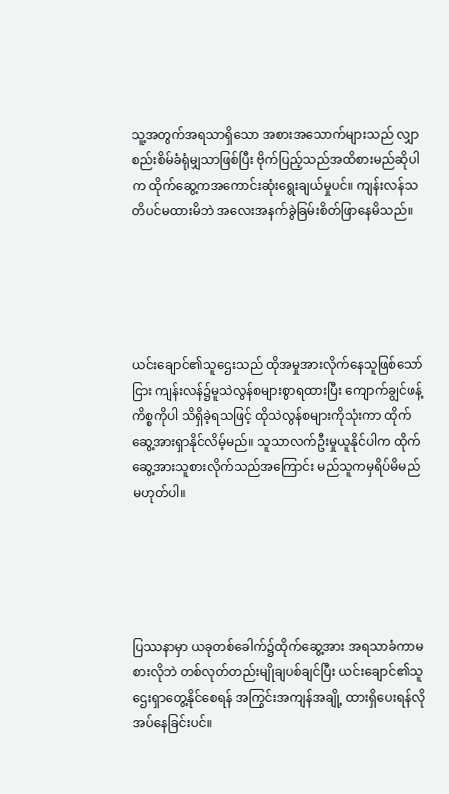သူ့အတွက်အရသာရှိသော အစားအသောက်များသည် လျှာစည်းစိမ်ခံရုံမျှသာဖြစ်ပြီး ဗိုက်ပြည့်သည်အထိစားမည်ဆိုပါက ထိုက်ဆွေ့ကအကောင်းဆုံးရွေးချယ်မှုပင်။ ကျန်းလန်သတိပင်မထားမိဘဲ အလေးအနက်ခွဲခြမ်းစိတ်ဖြာနေမိသည်။





ယင်းချောင်၏သူဌေးသည် ထိုအမှုအားလိုက်နေသူဖြစ်သော်ငြား ကျန်းလန်၌မူသဲလွန်စများစွာရထားပြီး ကျောက်ချွင်ဖန့်ကိစ္စကိုပါ သိရှိခဲ့ရသဖြင့် ထိုသဲလွန်စများကိုသုံးကာ ထိုက်ဆွေ့အားရှာနိုင်လိမ့်မည်။ သူသာလက်ဦးမှုယူနိုင်ပါက ထိုက်ဆွေ့အားသူစားလိုက်သည်အကြောင်း မည်သူကမှရိပ်မိမည်မဟုတ်ပါ။





ပြဿနာမှာ ယခုတစ်ခေါက်၌ထိုက်ဆွေ့အား အရသာခံကာမစားလိုဘဲ တစ်လုတ်တည်းမျိုချပစ်ချင်ပြီး ယင်းချောင်၏သူဌေးရှာတွေ့နိုင်စေရန် အကြွင်းအကျန်အချို့ ထားရှိပေးရန်လိုအပ်နေခြင်းပင်။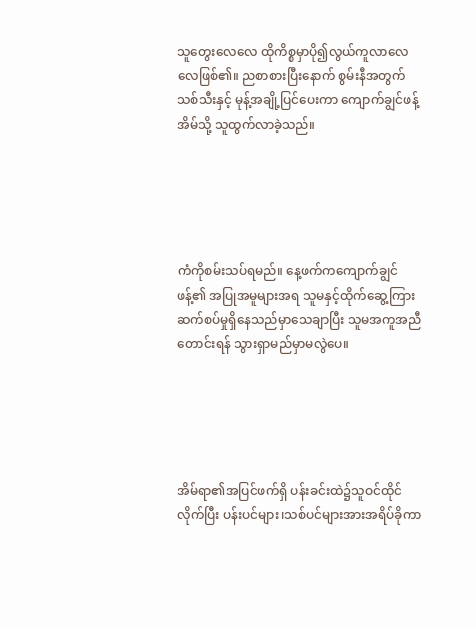သူတွေးလေလေ ထိုကိစ္စမှာပို၍လွယ်ကူလာလေလေဖြစ်၏။ ညစာစားပြီးနောက် စွမ်းနီအတွက်သစ်သီးနှင့် မုန့်အချို့ပြင်ပေးကာ ကျောက်ချွင်ဖန့်အိမ်သို့ သူထွက်လာခဲ့သည်။





ကံကိုစမ်းသပ်ရမည်။ နေ့ဖက်ကကျောက်ချွင်ဖန့်၏ အပြုအမူများအရ သူမနှင့်ထိုက်ဆွေ့ကြား ဆက်စပ်မှုရှိနေသည်မှာသေချာပြီး သူမအကူအညီတောင်းရန် သွားရှာမည်မှာမလွဲပေ။





အိမ်ရာ၏အပြင်ဖက်ရှိ ပန်းခင်းထဲ၌သူဝင်ထိုင်လိုက်ပြီး ပန်းပင်များ၊သစ်ပင်များအားအရိပ်ခိုကာ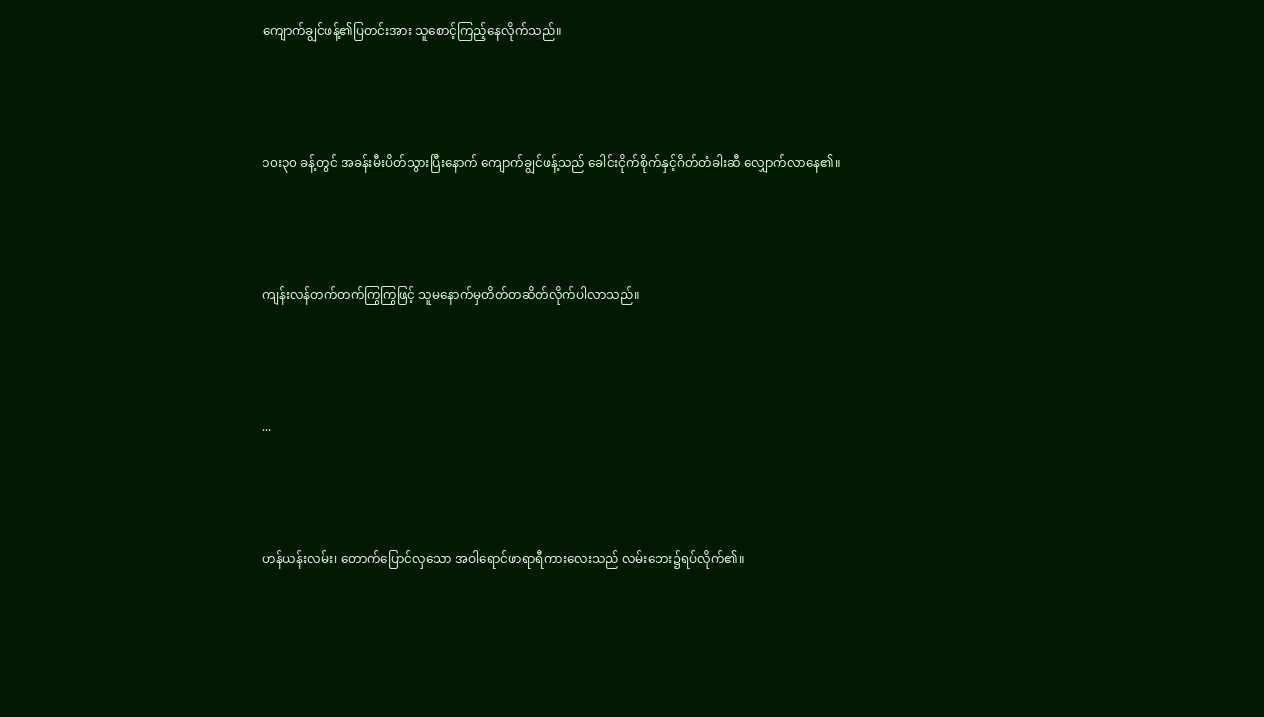ကျောက်ချွင်ဖန့်၏ပြတင်းအား သူစောင့်ကြည့်နေလိုက်သည်။





၁၀း၃၀ ခန့်တွင် အခန်းမီးပိတ်သွားပြီးနောက် ကျောက်ချွင်ဖန့်သည် ခေါင်းငိုက်စိုက်နှင့်ဂိတ်တံခါးဆီ လျှောက်လာနေ၏။





ကျန်းလန်တက်တက်ကြွကြွဖြင့် သူမနောက်မှတိတ်တဆိတ်လိုက်ပါလာသည်။





...





ဟန်ယန်းလမ်း၊ တောက်ပြောင်လှသော အဝါရောင်ဖာရာရီကားလေးသည် လမ်းဘေး၌ရပ်လိုက်၏။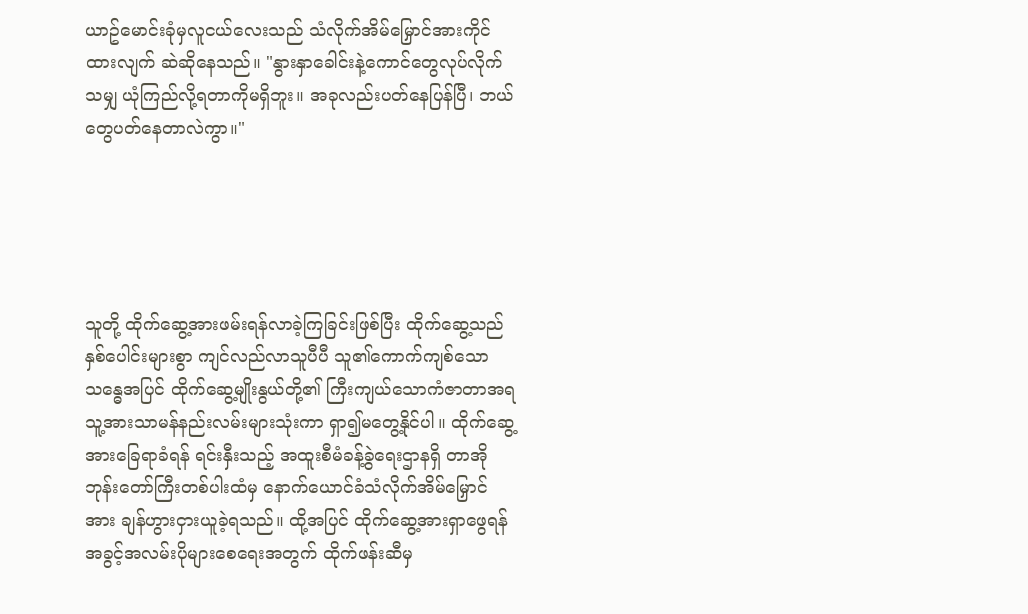ယာဥ်မောင်းခုံမှလူငယ်လေးသည် သံလိုက်အိမ်မြှောင်အားကိုင်ထားလျက် ဆဲဆိုနေသည်။ "နွားနှာခေါင်းနဲ့ကောင်တွေလုပ်လိုက်သမျှ ယုံကြည်လို့ရတာကိုမရှိဘူး။ အခုလည်းပတ်နေပြန်ပြီ၊ ဘယ်တွေပတ်နေတာလဲကွာ။"





သူတို့ ထိုက်ဆွေ့အားဖမ်းရန်လာခဲ့ကြခြင်းဖြစ်ပြီး ထိုက်ဆွေ့သည်နှစ်ပေါင်းများစွာ ကျင်လည်လာသူပီပီ သူ၏ကောက်ကျစ်သောသန္ဓေအပြင် ထိုက်ဆွေ့မျိုးနွယ်တို့၏ ကြီးကျယ်သောကံဇာတာအရ သူ့အားသာမန်နည်းလမ်းများသုံးကာ ရှာ၍မတွေ့နိုင်ပါ။ ထိုက်ဆွေ့အားခြေရာခံရန် ရင်းနှီးသည့် အထူးစီမံခန့်ခွဲရေးဌာနရှိ တာအိုဘုန်းတော်ကြီးတစ်ပါးထံမှ နောက်ယောင်ခံသံလိုက်အိမ်မြှောင်အား ချန်ဟွားငှားယူခဲ့ရသည်။ ထို့အပြင် ထိုက်ဆွေ့အားရှာဖွေရန် အခွင့်အလမ်းပိုများစေရေးအတွက် ထိုက်ဖန်းဆီမှ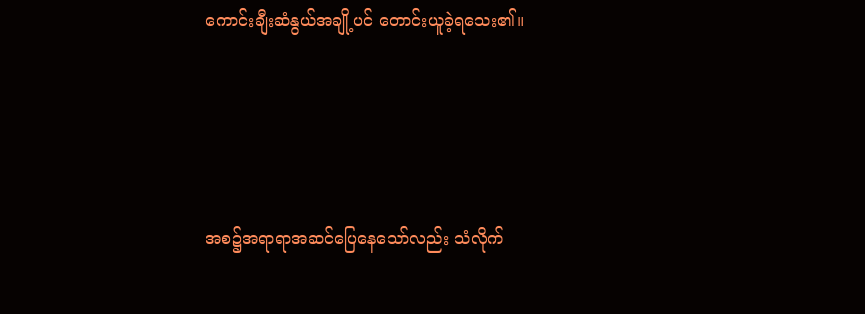ကောင်းချီးဆံနွယ်အချို့ပင် တောင်းယူခဲ့ရသေး၏။





အစ၌အရာရာအဆင်ပြေနေသော်လည်း သံလိုက်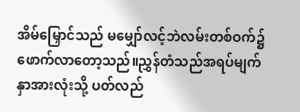အိမ်မြှောင်သည် မမျှော်လင့်ဘဲလမ်းတစ်ဝက်၌ ဖောက်လာတော့သည်။ညွှန်တံသည်အရပ်မျက်နှာအားလုံးသို့ ပတ်လည်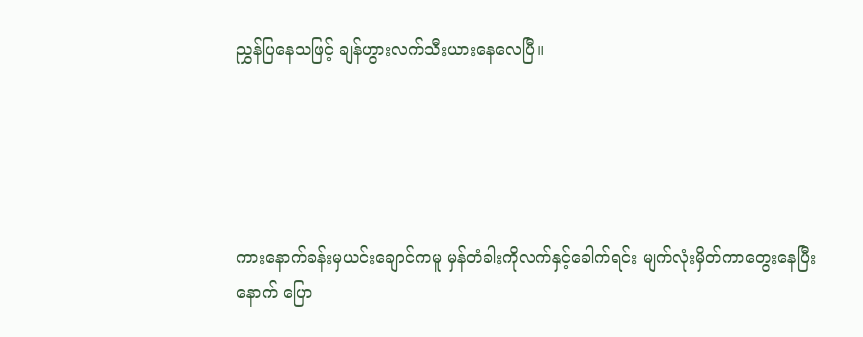ညွှန်ပြနေသဖြင့် ချန်ဟွားလက်သီးယားနေလေပြီ။





ကားနောက်ခန်းမှယင်းချောင်ကမူ မှန်တံခါးကိုလက်နှင့်ခေါက်ရင်း မျက်လုံးမှိတ်ကာတွေးနေပြီးနောက် ပြော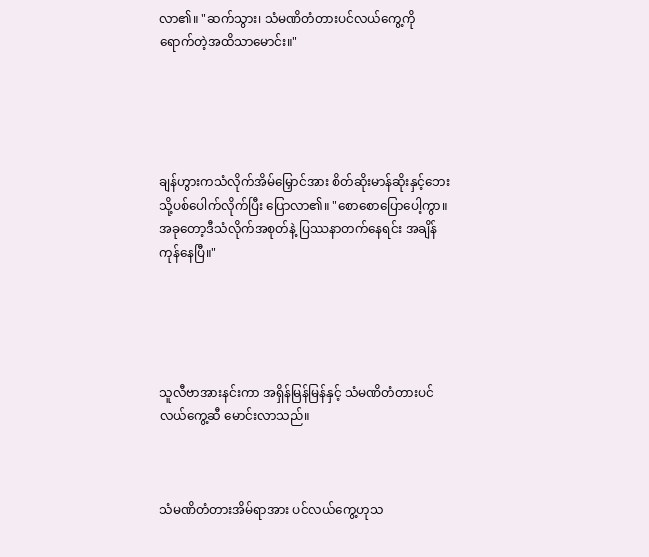လာ၏။ "ဆက်သွား၊ သံမဏိတံတားပင်လယ်ကွေ့ကို ရောက်တဲ့အထိသာမောင်း။"





ချန်ဟွားကသံလိုက်အိမ်မြှောင်အား စိတ်ဆိုးမာန်ဆိုးနှင့်ဘေးသို့ပစ်ပေါက်လိုက်ပြီး ပြောလာ၏။ "စောစောပြောပေါ့ကွာ။ အခုတော့ဒီသံလိုက်အစုတ်နဲ့ ပြဿနာတက်နေရင်း အချိန်ကုန်နေပြီ။"





သူလီဗာအားနင်းကာ အရှိန်မြန်မြန်နှင့် သံမဏိတံတားပင်လယ်ကွေ့ဆီ မောင်းလာသည်။



သံမဏိတံတားအိမ်ရာအား ပင်လယ်ကွေ့ဟုသ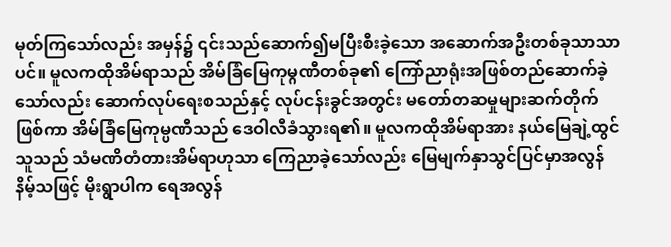မုတ်ကြသော်လည်း အမှန်၌ ၎င်းသည်ဆောက်၍မပြီးစီးခဲ့သော အဆောက်အဦးတစ်ခုသာသာပင်။ မူလကထိုအိမ်ရာသည် အိမ်ခြံမြေကုမ္ဂဏီတစ်ခု၏ ကြော်ညာရုံးအဖြစ်တည်ဆောက်ခဲ့သော်လည်း ဆောက်လုပ်ရေးစသည်နှင့် လုပ်ငန်းခွင်အတွင်း မတော်တဆမှုများဆက်တိုက်ဖြစ်ကာ အိမ်ခြံမြေကုမ္ပဏီသည် ဒေဝါလီခံသွားရ၏။ မူလကထိုအိမ်ရာအား နယ်မြေချဲ့ထွင်သူသည် သံမဏိတံတားအိမ်ရာဟုသာ ကြေညာခဲ့သော်လည်း မြေမျက်နှာသွင်ပြင်မှာအလွန်နိမ့်သဖြင့် မိုးရွာပါက ရေအလွန်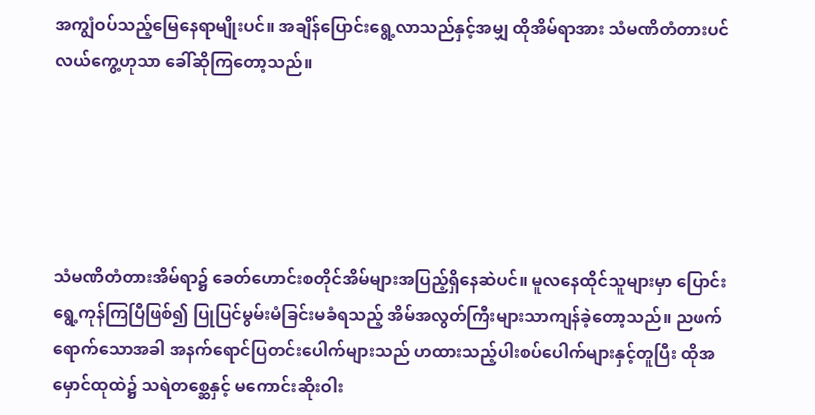အကျွံဝပ်သည့်မြေနေရာမျိုးပင်။ အချိန်ပြောင်းရွေ့လာသည်နှင့်အမျှ ထိုအိမ်ရာအား သံမဏိတံတားပင်လယ်ကွေ့ဟုသာ ခေါ်ဆိုကြတော့သည်။





သံမဏိတံတားအိမ်ရာ၌ ခေတ်ဟောင်းစတိုင်အိမ်များအပြည့်ရှိနေဆဲပင်။ မူလနေထိုင်သူများမှာ ပြောင်းရွေ့ကုန်ကြပြီဖြစ်၍ ပြုပြင်မွမ်းမံခြင်းမခံရသည့် အိမ်အလွတ်ကြီးများသာကျန်ခဲ့တော့သည်။ ညဖက်ရောက်သောအခါ အနက်ရောင်ပြတင်းပေါက်များသည် ဟထားသည့်ပါးစပ်ပေါက်များနှင့်တူပြီး ထိုအမှောင်ထုထဲ၌ သရဲတစ္ဆေနှင့် မကောင်းဆိုးဝါး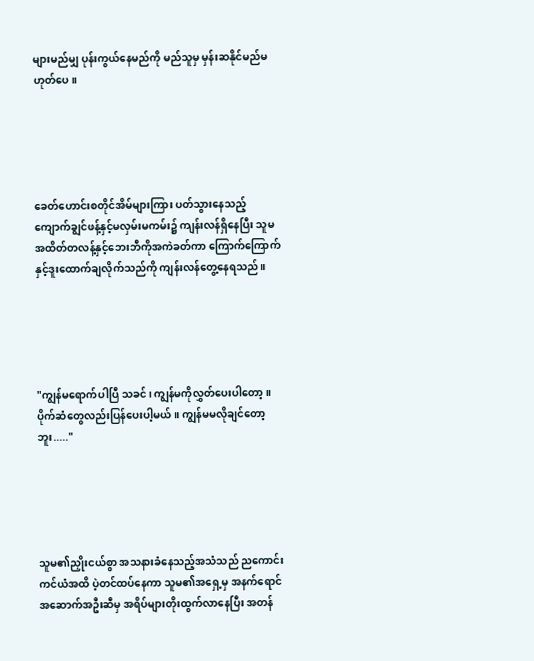များမည်မျှ ပုန်းကွယ်နေမည်ကို မည်သူမှ မှန်းဆနိုင်မည်မဟုတ်ပေ။





ခေတ်ဟောင်းစတိုင်အိမ်များကြား ပတ်သွားနေသည့် ကျောက်ချွင်ဖန့်နှင့်မလှမ်းမကမ်း၌ ကျန်းလန်ရှိနေပြီး သူမအထိတ်တလန့်နှင့်ဘေးဘီကိုအကဲခတ်ကာ ကြောက်ကြောက်နှင့်ဒူးထောက်ချလိုက်သည်ကို ကျန်းလန်တွေ့နေရသည်။





"ကျွန်မရောက်ပါပြီ သခင်၊ ကျွန်မကိုလွှတ်ပေးပါတော့။ ပိုက်ဆံတွေလည်းပြန်ပေးပါ့မယ်။ ကျွန်မမလိုချင်တော့ဘူး....."





သူမ၏ညှိုးငယ်စွာ အသနားခံနေသည့်အသံသည် ညကောင်းကင်ယံအထိ ပဲ့တင်ထပ်နေကာ သူမ၏အရှေ့မှ အနက်ရောင်အဆောက်အဦးဆီမှ အရိပ်များတိုးထွက်လာနေပြီး အတန်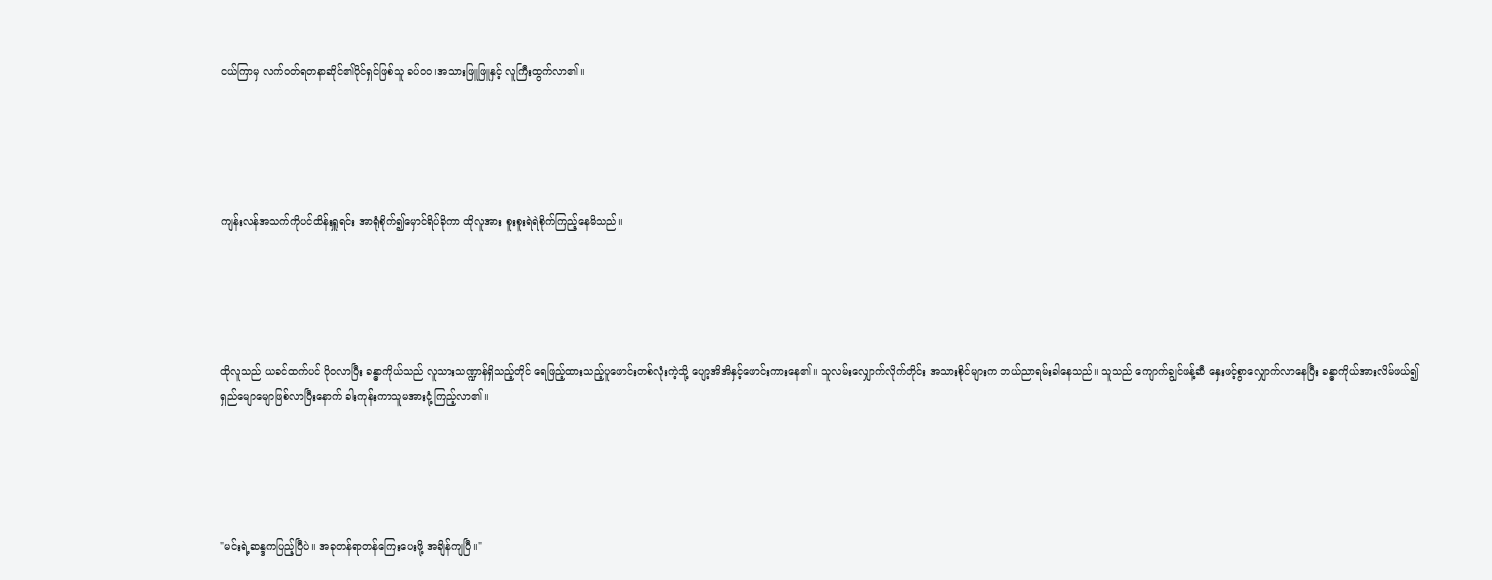ငယ်ကြာမှ လက်ဝတ်ရတနာဆိုင်၏ပိုင်ရှင်ဖြစ်သူ ခပ်ဝဝ၊အသားဖြူဖြူနှင့် လူကြီးထွက်လာ၏။





ကျန်းလန်အသက်ကိုပင်ထိန်းရှူရင်း အာရုံစိုက်၍မှောင်ရိပ်ခိုကာ ထိုလူအား စူးစူးရဲရဲစိုက်ကြည့်နေမိသည်။





ထိုလူသည် ယခင်ထက်ပင် ပိုဝလာပြီး ခန္ဓာကိုယ်သည် လူသားသဏ္ဍာန်ရှိသည့်တိုင် ရေဖြည့်ထားသည့်ပူဖောင်းတစ်လုံးကဲ့သို့ ပျော့အိအိနှင့်ဖောင်းကားနေ၏။ သူလမ်းလျှောက်လိုက်တိုင်း အသားစိုင်များက ဘယ်ညာရမ်းခါနေသည်။ သူသည် ကျောက်ချွင်ဖန့်ဆီ နှေးဖင့်စွာလျှောက်လာနေပြီး ခန္ဓာကိုယ်အားလိမ်ဖယ်၍ ရှည်မျောမျောဖြစ်လာပြီးနောက် ခါးကုန်းကာသူမအားငုံ့ကြည့်လာ၏။





"မင်းရဲ့ဆန္ဒကပြည့်ပြီပဲ။ အခုတန်ရာတန်ကြေးပေးဖို့ အချိန်ကျပြီ။"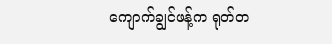ကျောက်ချွင်ဖန့်က ရုတ်တ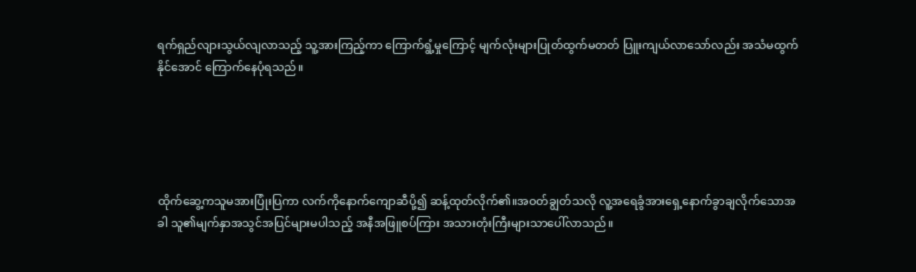ရက်ရှည်လျားသွယ်လျလာသည့် သူ့အားကြည့်ကာ ကြောက်ရွံ့မှုကြောင့် မျက်လုံးများပြုတ်ထွက်မတတ် ပြူးကျယ်လာသော်လည်း အသံမထွက်နိုင်အောင် ကြောက်နေပုံရသည်။





ထိုက်ဆွေ့ကသူမအားပြုံးပြကာ လက်ကိုနောက်ကျောဆီပို့၍ ဆန့်ထုတ်လိုက်၏။အဝတ်ချွတ်သလို လူ့အရေခွံအားရှေ့နောက်ခွာချလိုက်သောအခါ သူ၏မျက်နှာအသွင်အပြင်များမပါသည့် အနီအဖြူစပ်ကြား အသားတုံးကြီးများသာပေါ်လာသည်။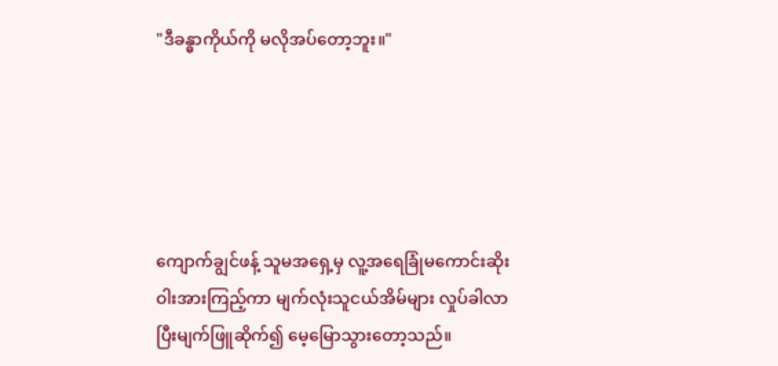"ဒီခန္ဓာကိုယ်ကို မလိုအပ်တော့ဘူး။"





ကျောက်ချွင်ဖန့် သူမအရှေ့မှ လူ့အရေခြုံမကောင်းဆိုးဝါးအားကြည့်ကာ မျက်လုံးသူငယ်အိမ်များ လှုပ်ခါလာပြီးမျက်ဖြူဆိုက်၍ မေ့မြောသွားတော့သည်။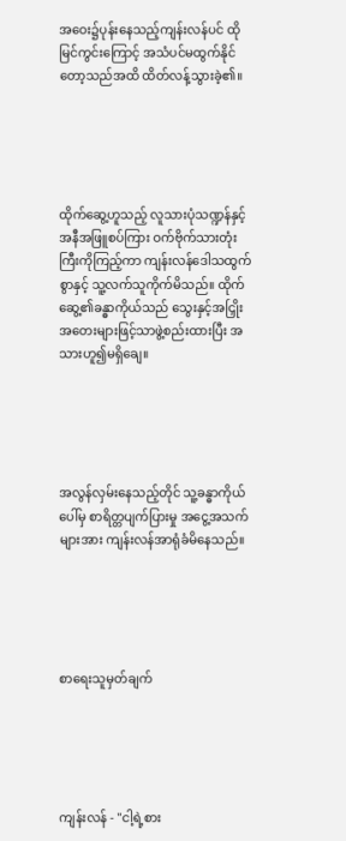အဝေး၌ပုန်းနေသည့်ကျန်းလန်ပင် ထိုမြင်ကွင်းကြောင့် အသံပင်မထွက်နိုင်တော့သည်အထိ ထိတ်လန့်သွားခဲ့၏။





ထိုက်ဆွေ့ဟူသည့် လူသားပုံသဏ္ဍန်နှင့် အနီအဖြူစပ်ကြား ဝက်ဗိုက်သားတုံးကြီးကိုကြည့်ကာ ကျန်းလန်ဒေါသထွက်စွာနှင့် သူ့လက်သူကိုက်မိသည်။ ထိုက်ဆွေ့၏ခန္ဓာကိုယ်သည် သွေးနှင့်အငြှိုးအတေးများဖြင့်သာဖွဲ့စည်းထားပြီး အသားဟူ၍မရှိချေ။





အလွန်လှမ်းနေသည့်တိုင် သူ့ခန္ဓာကိုယ်ပေါ်မှ စာရိတ္တပျက်ပြားမှု အငွေ့အသက်များအား ကျန်းလန်အာရုံခံမိနေသည်။





စာရေးသူမှတ်ချက်





ကျန်းလန် - "ငါ့ရဲ့စား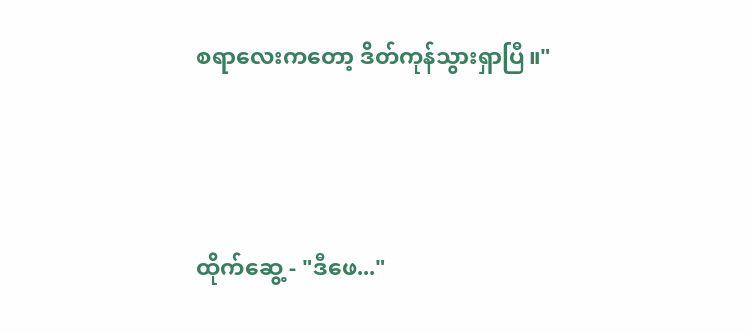စရာလေးကတော့ ဒိတ်ကုန်သွားရှာပြီ။"





ထိုက်ဆွေ့ - "ဒီဖေ..."